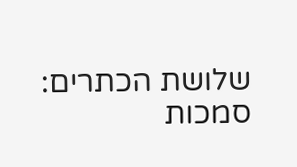שלושת הכתרים: סמכות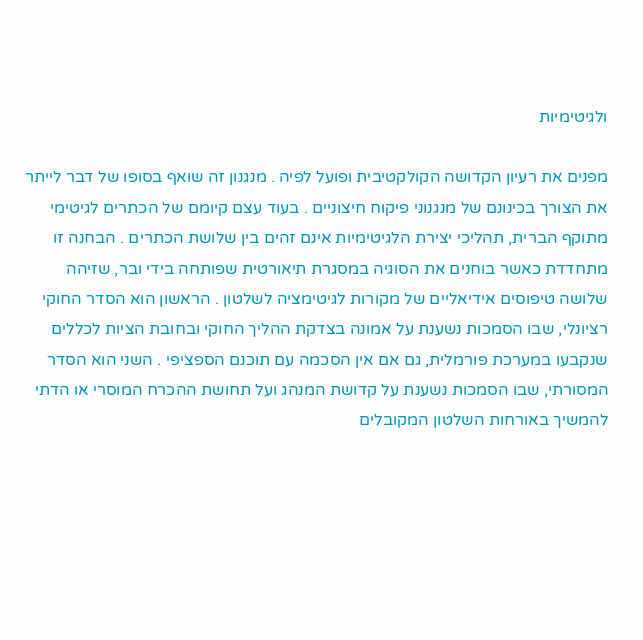ולגיטימיות

מפנים את רעיון הקדושה הקולקטיבית ופועל לפיה . מנגנון זה שואף בסופו של דבר לייתר את הצורך בכינונם של מנגנוני פיקוח חיצוניים . בעוד עצם קיומם של הכתרים לגיטימי מתוקף הברית, תהליכי יצירת הלגיטימיות אינם זהים בין שלושת הכתרים . הבחנה זו מתחדדת כאשר בוחנים את הסוגיה במסגרת תיאורטית שפותחה בידי ובר, שזיהה שלושה טיפוסים אידיאליים של מקורות לגיטימציה לשלטון . הראשון הוא הסדר החוקי רציונלי, שבו הסמכות נשענת על אמונה בצדקת ההליך החוקי ובחובת הציות לכללים שנקבעו במערכת פורמלית, גם אם אין הסכמה עם תוכנם הספציפי . השני הוא הסדר המסורתי, שבו הסמכות נשענת על קדושת המנהג ועל תחושת ההכרח המוסרי או הדתי להמשיך באורחות השלטון המקובלים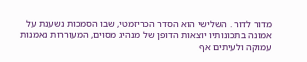מדור לדור . השלישי הוא הסדר הכריזמטי, שבו הסמכות נשענת על אמונה בתכונותיו יוצאות הדופן של מנהיג מסוים, המעוררות נאמנות עמוקה ולעיתים אף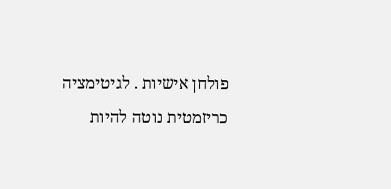פולחן אישיות . לגיטימציה כריזמטית נוטה להיות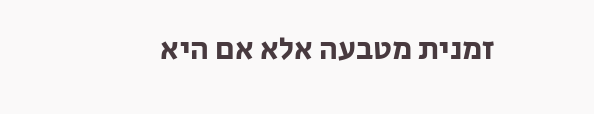זמנית מטבעה אלא אם היא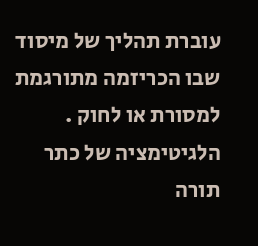עוברת תהליך של מיסוד שבו הכריזמה מתורגמת למסורת או לחוק . הלגיטימציה של כתר תורה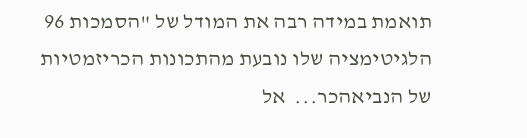תואמת במידה רבה את המודל של "הסמכות 96 הלגיטימציה שלו נובעת מהתכונות הכריזמטיות של הנביאהכר...  אל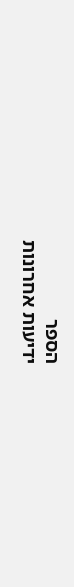הספר
ידיעות אחרונות